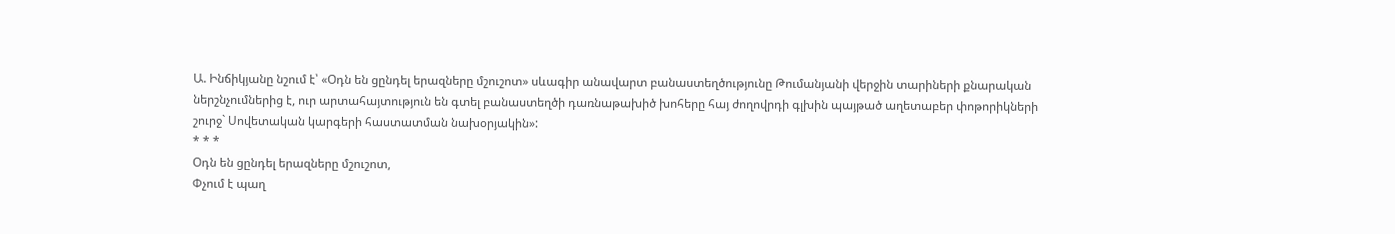Ա. Ինճիկյանը նշում է՝ «Օդն են ցընդել երազները մշուշոտ» սևագիր անավարտ բանաստեղծությունը Թումանյանի վերջին տարիների քնարական ներշնչումներից է, ուր արտահայտություն են գտել բանաստեղծի դառնաթախիծ խոհերը հայ ժողովրդի գլխին պայթած աղետաբեր փոթորիկների շուրջ` Սովետական կարգերի հաստատման նախօրյակին»:
* * *
Օդն են ցընդել երազները մշուշոտ,
Փչում է պաղ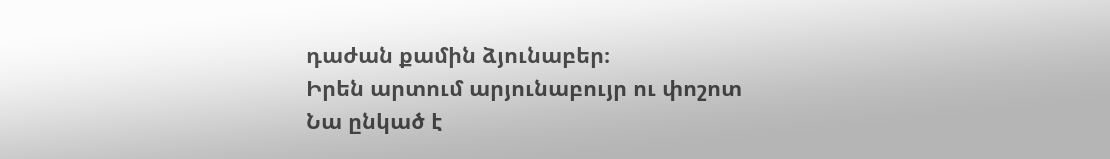դաժան քամին ձյունաբեր։
Իրեն արտում արյունաբույր ու փոշոտ
Նա ընկած է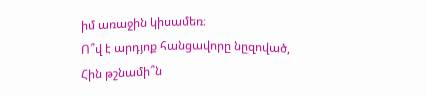իմ առաջին կիսամեռ։
Ո՞վ է արդյոք հանցավորը նըզոված,
Հին թշնամի՞ն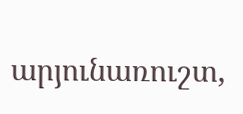արյունառուշտ,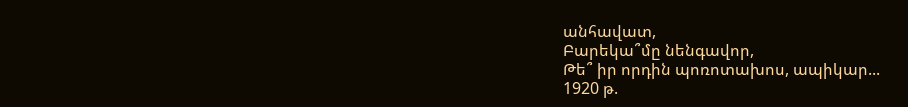անհավատ,
Բարեկա՞մը նենգավոր,
Թե՞ իր որդին պոռոտախոս, ապիկար...
1920 թ.